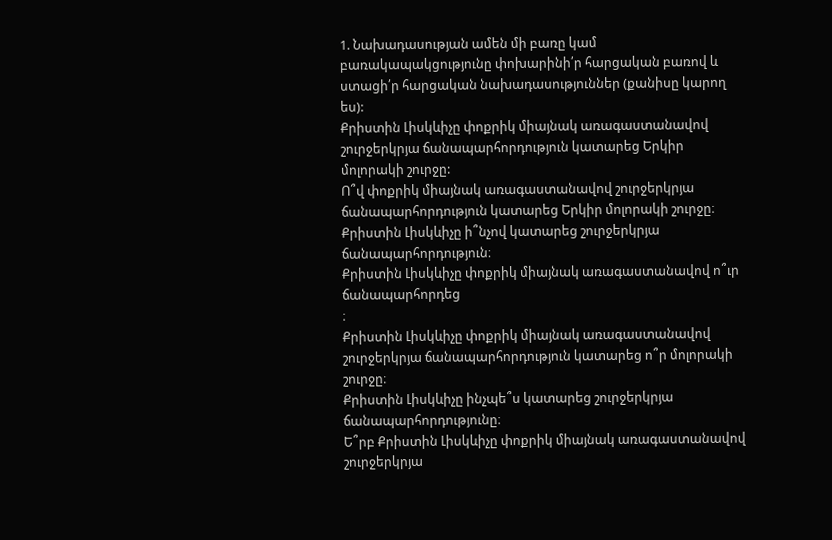1. Նախադասության ամեն մի բառը կամ բառակապակցությունը փոխարինի՛ր հարցական բառով և ստացի՛ր հարցական նախադասություններ (քանիսը կարող ես):
Քրիստին Լիսկևիչը փոքրիկ միայնակ առագաստանավով շուրջերկրյա ճանապարհորդություն կատարեց Երկիր մոլորակի շուրջը:
Ո՞վ փոքրիկ միայնակ առագաստանավով շուրջերկրյա ճանապարհորդություն կատարեց Երկիր մոլորակի շուրջը։
Քրիստին Լիսկևիչը ի՞նչով կատարեց շուրջերկրյա ճանապարհորդություն։
Քրիստին Լիսկևիչը փոքրիկ միայնակ առագաստանավով ո՞ւր ճանապարհորդեց
։
Քրիստին Լիսկևիչը փոքրիկ միայնակ առագաստանավով շուրջերկրյա ճանապարհորդություն կատարեց ո՞ր մոլորակի շուրջը։
Քրիստին Լիսկևիչը ինչպե՞ս կատարեց շուրջերկրյա ճանապարհորդությունը։
Ե՞րբ Քրիստին Լիսկևիչը փոքրիկ միայնակ առագաստանավով շուրջերկրյա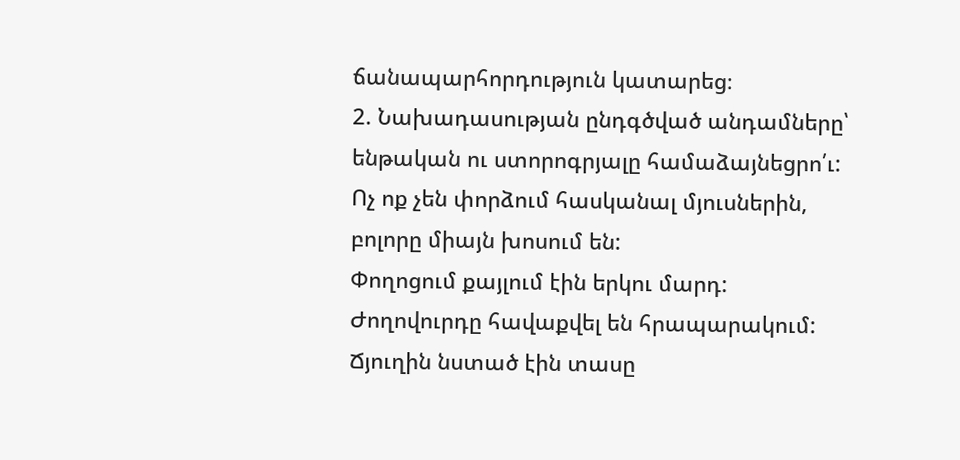ճանապարհորդություն կատարեց։
2. Նախադասության ընդգծված անդամները՝ ենթական ու ստորոգրյալը համաձայնեցրո՛ւ:
Ոչ ոք չեն փորձում հասկանալ մյուսներին, բոլորը միայն խոսում են:
Փողոցում քայլում էին երկու մարդ:
Ժողովուրդը հավաքվել են հրապարակում:
Ճյուղին նստած էին տասը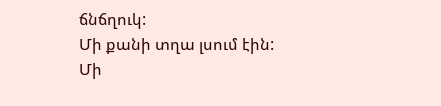ճնճղուկ:
Մի քանի տղա լսում էին:
Մի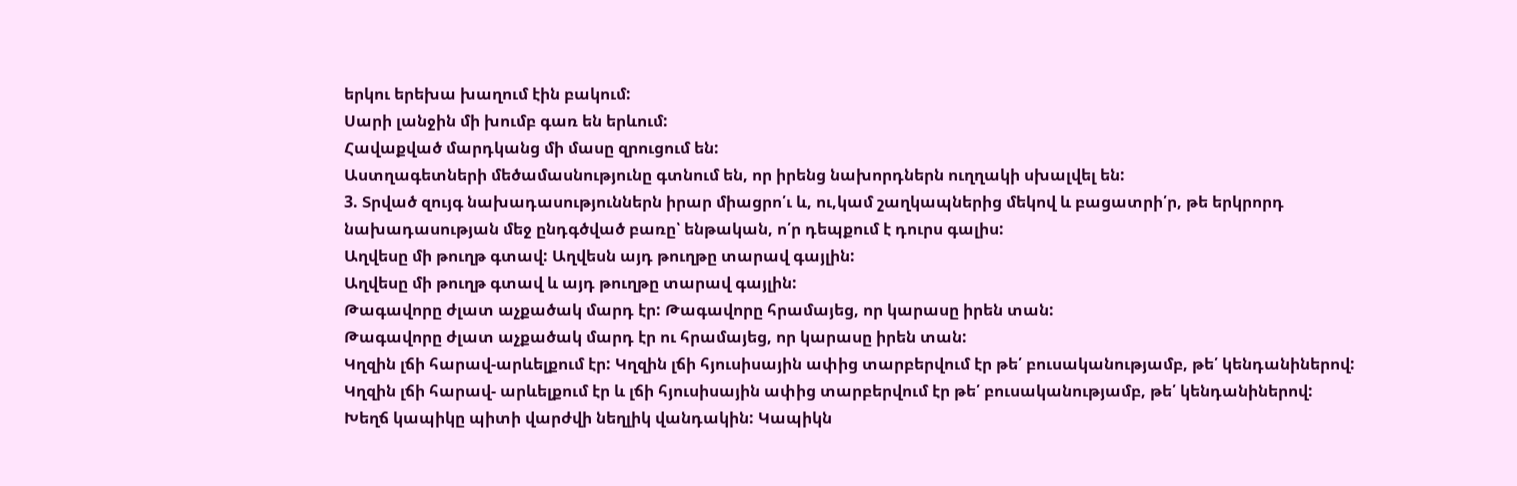երկու երեխա խաղում էին բակում:
Սարի լանջին մի խումբ գառ են երևում:
Հավաքված մարդկանց մի մասը զրուցում են:
Աստղագետների մեծամասնությունը գտնում են, որ իրենց նախորդներն ուղղակի սխալվել են:
3. Տրված զույգ նախադասություններն իրար միացրո՛ւ և, ու,կամ շաղկապներից մեկով և բացատրի՛ր, թե երկրորդ նախադասության մեջ ընդգծված բառը՝ ենթական, ո՛ր դեպքում է դուրս գալիս:
Աղվեսը մի թուղթ գտավ: Աղվեսն այդ թուղթը տարավ գայլին:
Աղվեսը մի թուղթ գտավ և այդ թուղթը տարավ գայլին:
Թագավորը ժլատ աչքածակ մարդ էր: Թագավորը հրամայեց, որ կարասը իրեն տան:
Թագավորը ժլատ աչքածակ մարդ էր ու հրամայեց, որ կարասը իրեն տան:
Կղզին լճի հարավ-արևելքում էր: Կղզին լճի հյուսիսային ափից տարբերվում էր թե՛ բուսականությամբ, թե՛ կենդանիներով:
Կղզին լճի հարավ- արևելքում էր և լճի հյուսիսային ափից տարբերվում էր թե՛ բուսականությամբ, թե՛ կենդանիներով:
Խեղճ կապիկը պիտի վարժվի նեղլիկ վանդակին: Կապիկն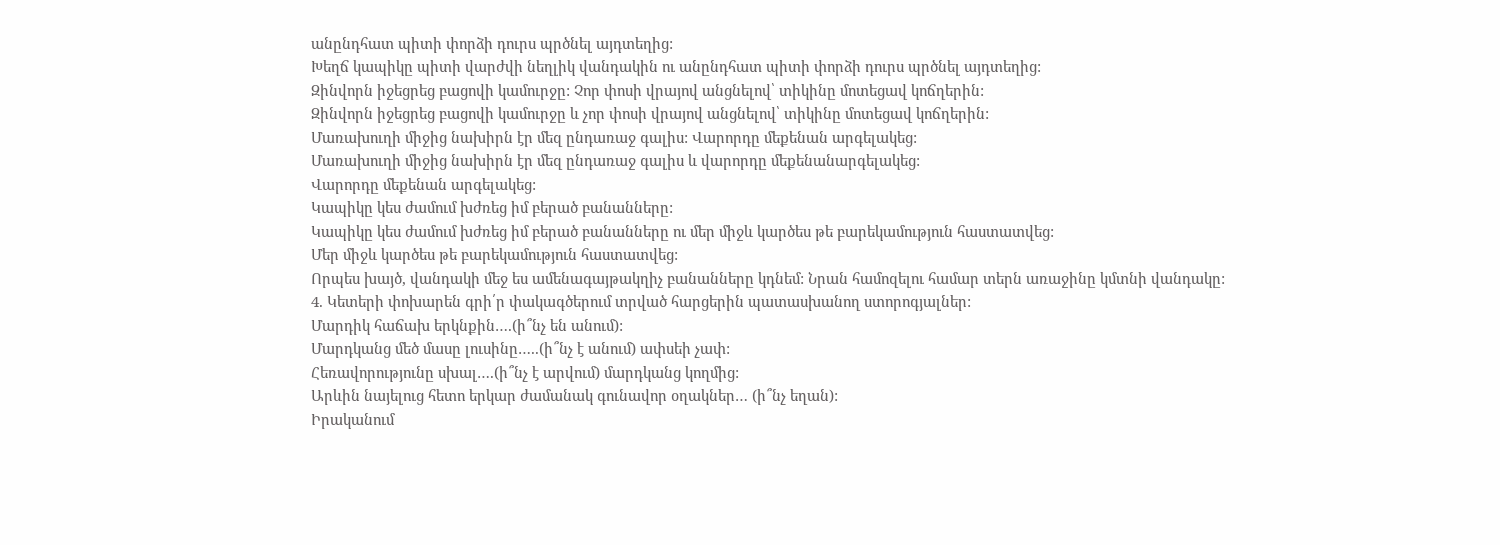անընդհատ պիտի փորձի դուրս պրծնել այդտեղից:
Խեղճ կապիկը պիտի վարժվի նեղլիկ վանդակին ու անընդհատ պիտի փորձի դուրս պրծնել այդտեղից:
Զինվորն իջեցրեց բացովի կամուրջը: Չոր փոսի վրայով անցնելով՝ տիկինը մոտեցավ կոճղերին:
Զինվորն իջեցրեց բացովի կամուրջը և չոր փոսի վրայով անցնելով՝ տիկինը մոտեցավ կոճղերին:
Մառախուղի միջից նախիրն էր մեզ ընդառաջ գալիս: Վարորդը մեքենան արգելակեց:
Մառախուղի միջից նախիրն էր մեզ ընդառաջ գալիս և վարորդը մեքենանարգելակեց:
Վարորդը մեքենան արգելակեց:
Կապիկը կես ժամում խժռեց իմ բերած բանանները:
Կապիկը կես ժամում խժռեց իմ բերած բանանները ու մեր միջև կարծես թե բարեկամություն հաստատվեց:
Մեր միջև կարծես թե բարեկամություն հաստատվեց:
Որպես խայծ, վանդակի մեջ ես ամենագայթակղիչ բանանները կդնեմ: Նրան համոզելու համար տերն առաջինը կմտնի վանդակը:
4. Կետերի փոխարեն գրի՛ր փակագծերում տրված հարցերին պատասխանող ստորոգյալներ:
Մարդիկ հաճախ երկնքին….(ի՞նչ են անում):
Մարդկանց մեծ մասը լուսինը…..(ի՞նչ է անում) ափսեի չափ:
Հեռավորությունը սխալ….(ի՞նչ է արվում) մարդկանց կողմից:
Արևին նայելուց հետո երկար ժամանակ գունավոր օղակներ… (ի՞նչ եղան):
Իրականում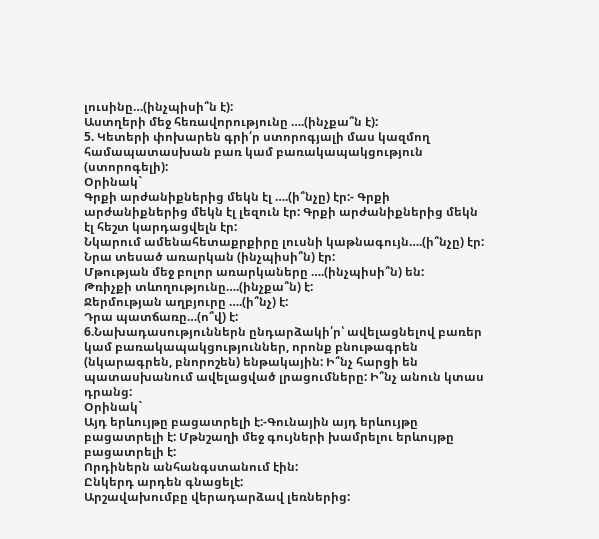լուսինը…(ինչպիսի՞ն է):
Աստղերի մեջ հեռավորությունը ….(ինչքա՞ն է):
5. Կետերի փոխարեն գրի՛ր ստորոգյալի մաս կազմող համապատասխան բառ կամ բառակապակցություն (ստորոգելի):
Օրինակ`
Գրքի արժանիքներից մեկն էլ ….(ի՞նչը) էր:- Գրքի արժանիքներից մեկն էլ լեզուն էր: Գրքի արժանիքներից մեկն էլ հեշտ կարդացվելն էր:
Նկարում ամենահետաքրքիրը լուսնի կաթնագույն….(ի՞նչը) էր:
Նրա տեսած առարկան (ինչպիսի՞ն) էր:
Մթության մեջ բոլոր առարկաները ….(ինչպիսի՞ն) են:
Թռիչքի տևողությունը….(ինչքա՞ն) է:
Ջերմության աղբյուրը ….(ի՞նչ) է:
Դրա պատճառը…(ո՞վ) է:
6.Նախադասություններն ընդարձակի՛ր՝ ավելացնելով բառեր կամ բառակապակցություններ, որոնք բնութագրեն (նկարագրեն, բնորոշեն) ենթակային: Ի՞նչ հարցի են պատասխանում ավելացված լրացումները: Ի՞նչ անուն կտաս դրանց:
Օրինակ`
Այդ երևույթը բացատրելի է:-Գունային այդ երևույթը բացատրելի է: Մթնշաղի մեջ գույների խամրելու երևույթը բացատրելի է:
Որդիներն անհանգստանում էին:
Ընկերդ արդեն գնացելէ:
Արշավախումբը վերադարձավ լեռներից: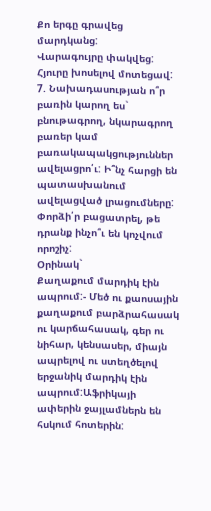Քո երգը գրավեց մարդկանց:
Վարագույրը փակվեց:
Հյուրը խոսելով մոտեցավ:
7. Նախադասության ո՞ր բառին կարող ես` բնութագրող, նկարագրող բառեր կամ բառակապակցություններ ավելացրո՛ւ: Ի՞նչ հարցի են պատասխանում ավելացված լրացումները: Փորձի՛ր բացատրել, թե դրանք ինչո՞ւ են կոչվում որոշիչ:
Օրինակ`
Քաղաքում մարդիկ էին ապրում:- Մեծ ու քաոսային քաղաքում բարձրահասակ ու կարճահասակ, գեր ու նիհար, կենսասեր, միայն ապրելով ու ստեղծելով երջանիկ մարդիկ էին ապրում:Աֆրիկայի ափերին ջայլամներն են հսկում հոտերին: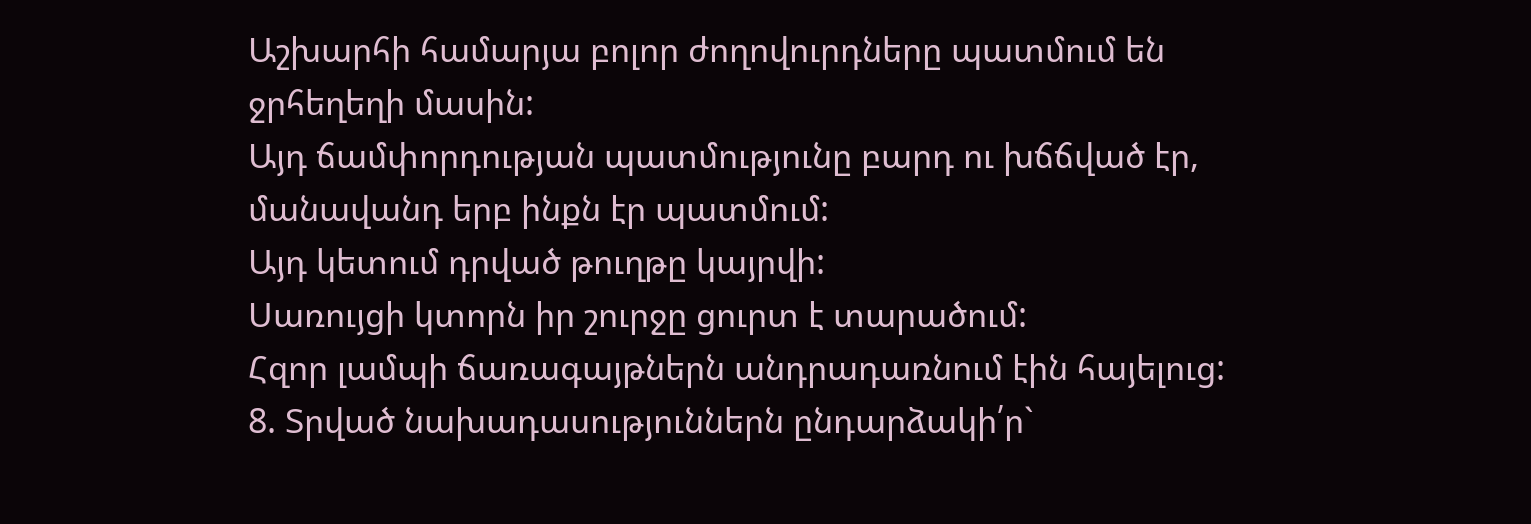Աշխարհի համարյա բոլոր ժողովուրդները պատմում են ջրհեղեղի մասին:
Այդ ճամփորդության պատմությունը բարդ ու խճճված էր, մանավանդ երբ ինքն էր պատմում:
Այդ կետում դրված թուղթը կայրվի:
Սառույցի կտորն իր շուրջը ցուրտ է տարածում:
Հզոր լամպի ճառագայթներն անդրադառնում էին հայելուց:
8. Տրված նախադասություններն ընդարձակի՛ր`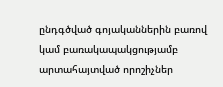ընդգծված գոյականներին բառով կամ բառակապակցությամբ արտահայտված որոշիչներ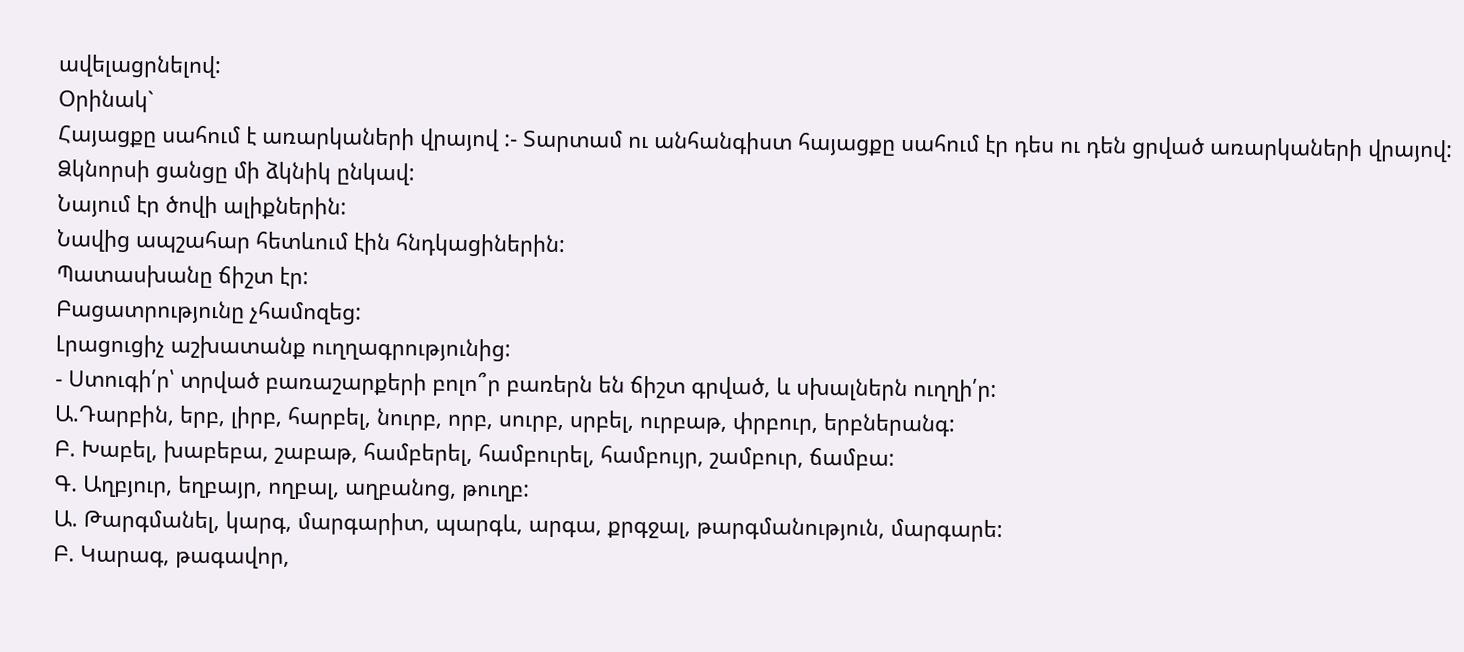ավելացրնելով:
Օրինակ`
Հայացքը սահում է առարկաների վրայով :- Տարտամ ու անհանգիստ հայացքը սահում էր դես ու դեն ցրված առարկաների վրայով:
Ձկնորսի ցանցը մի ձկնիկ ընկավ:
Նայում էր ծովի ալիքներին:
Նավից ապշահար հետևում էին հնդկացիներին:
Պատասխանը ճիշտ էր:
Բացատրությունը չհամոզեց:
Լրացուցիչ աշխատանք ուղղագրությունից:
- Ստուգի՛ր՝ տրված բառաշարքերի բոլո՞ր բառերն են ճիշտ գրված, և սխալներն ուղղի՛ր:
Ա.Դարբին, երբ, լիրբ, հարբել, նուրբ, որբ, սուրբ, սրբել, ուրբաթ, փրբուր, երբներանգ:
Բ. Խաբել, խաբեբա, շաբաթ, համբերել, համբուրել, համբույր, շամբուր, ճամբա:
Գ. Աղբյուր, եղբայր, ողբալ, աղբանոց, թուղբ:
Ա. Թարգմանել, կարգ, մարգարիտ, պարգև, արգա, քրգջալ, թարգմանություն, մարգարե:
Բ. Կարագ, թագավոր,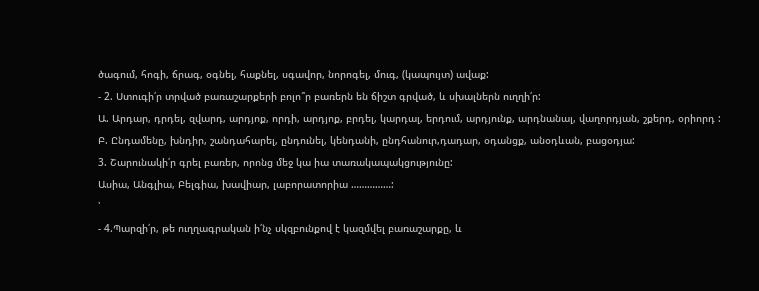ծագում, հոգի, ճրագ, օգնել, հաքնել, սգավոր, նորոգել, մուգ, (կապույտ) ավաք:
- 2. Ստուգի՛ր տրված բառաշարքերի բոլո՞ր բառերն են ճիշտ գրված, և սխալներն ուղղի՛ր:
Ա. Արդար, դրդել, զվարդ, արդյոք, որդի, արդյոք, բրդել, կարդալ, երդում, արդյունք, արդնանալ, վաղորդյան, շքերդ, օրիորդ :
Բ. Ընդամենը, խնդիր, շանդահարել, ընդունել, կենդանի, ընդհանուր,դադար, օդանցք, անօդևան, բացօդյա:
3. Շարունակի՛ր գրել բառեր, որոնց մեջ կա իա տառակապակցությունը:
Ասիա, Անգլիա, Բելգիա, խավիար, լաբորատորիա ……………:
՝
- 4.Պարզի՛ր, թե ուղղագրական ի՛նչ սկզբունքով է կազմվել բառաշարքը, և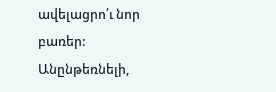ավելացրո՛ւ նոր բառեր:
Անընթեռնելի,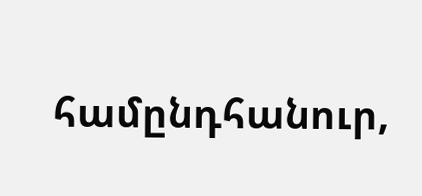համընդհանուր,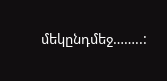մեկընդմեջ……..: